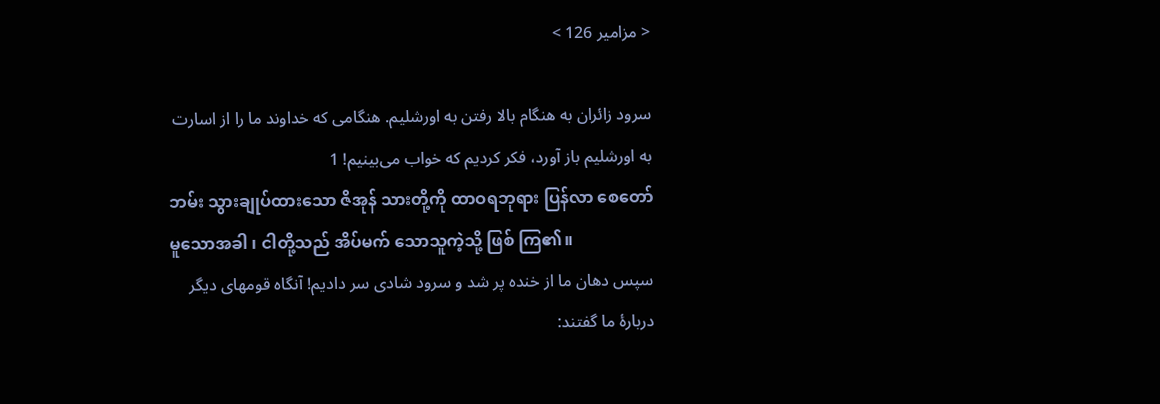< مزامیر 126 >

سرود زائران به هنگام بالا رفتن به اورشلیم. هنگامی که خداوند ما را از اسارت به اورشلیم باز آورد، فکر کردیم که خواب می‌بینیم! 1
ဘမ်း သွားချုပ်ထားသော ဇိအုန် သားတို့ကို ထာဝရဘုရား ပြန်လာ စေတော်မူသောအခါ ၊ ငါတို့သည် အိပ်မက် သောသူကဲ့သို့ ဖြစ် ကြ၏။
سپس دهان ما از خنده پر شد و سرود شادی سر دادیم! آنگاه قومهای دیگر دربارهٔ ما گفتند: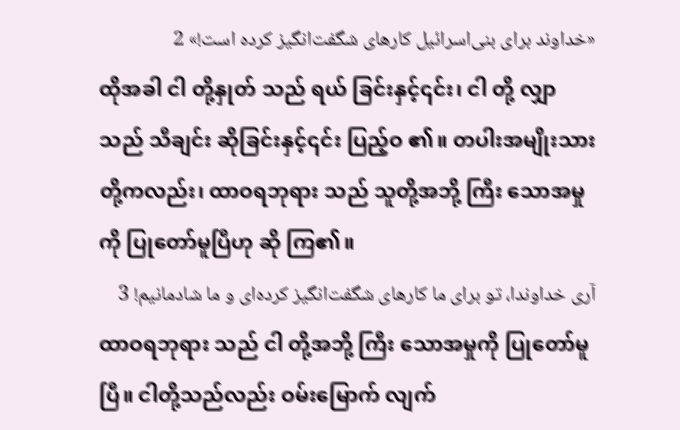«خداوند برای بنی‌اسرائیل کارهای شگفت‌انگیز کرده است!» 2
ထိုအခါ ငါ တို့နှုတ် သည် ရယ် ခြင်းနှင့်၎င်း၊ ငါ တို့ လျှာ သည် သီချင်း ဆိုခြင်းနှင့်၎င်း ပြည့်ဝ ၏။ တပါးအမျိုးသား တို့ကလည်း၊ ထာဝရဘုရား သည် သူတို့အဘို့ ကြီး သောအမှုကို ပြုတော်မူပြီဟု ဆို ကြ၏။
آری خداوندا، تو برای ما کارهای شگفت‌انگیز کرده‌ای و ما شادمانیم! 3
ထာဝရဘုရား သည် ငါ တို့အဘို့ ကြီး သောအမှုကို ပြုတော်မူပြီ။ ငါတို့သည်လည်း ဝမ်းမြောက် လျက်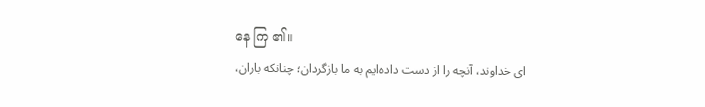နေ ကြ ၏။
ای خداوند، آنچه را از دست داده‌ایم به ما بازگردان؛ چنانکه باران،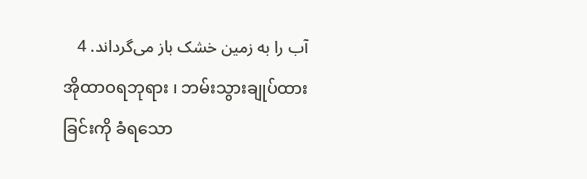آب را به زمین خشک باز می‌گرداند. 4
အိုထာဝရဘုရား ၊ ဘမ်းသွားချုပ်ထားခြင်းကို ခံရသော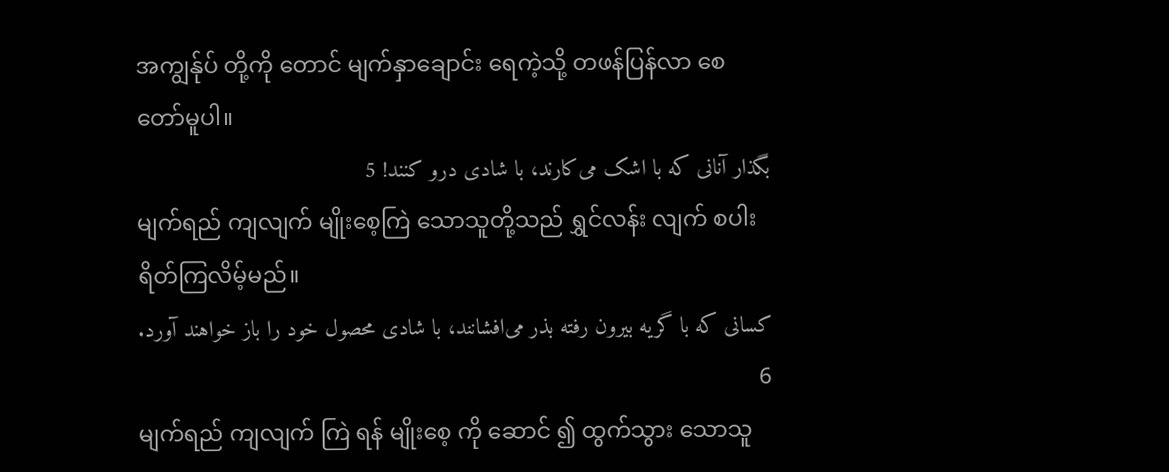အကျွန်ုပ် တို့ကို တောင် မျက်နှာချောင်း ရေကဲ့သို့ တဖန်ပြန်လာ စေတော်မူပါ။
بگذار آنانی که با اشک می‌کارند، با شادی درو کنند! 5
မျက်ရည် ကျလျက် မျိုးစေ့ကြဲ သောသူတို့သည် ရွှင်လန်း လျက် စပါး ရိတ်ကြလိမ့်မည်။
کسانی که با گریه بیرون رفته بذر می‌افشانند، با شادی محصول خود را باز خواهند آورد. 6
မျက်ရည် ကျလျက် ကြဲ ရန် မျိုးစေ့ ကို ဆောင် ၍ ထွက်သွား သောသူ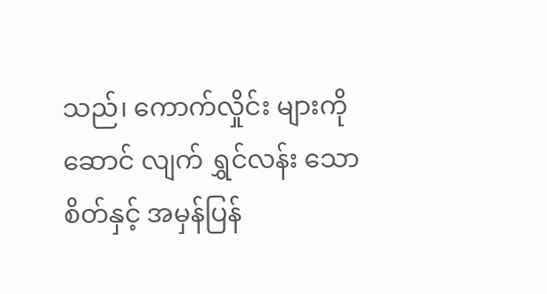သည်၊ ကောက်လှိုင်း များကို ဆောင် လျက် ရွှင်လန်း သောစိတ်နှင့် အမှန်ပြန်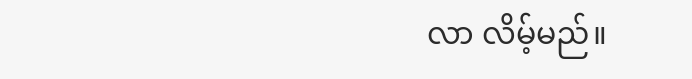လာ လိမ့်မည်။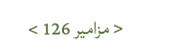< مزامیر 126 >